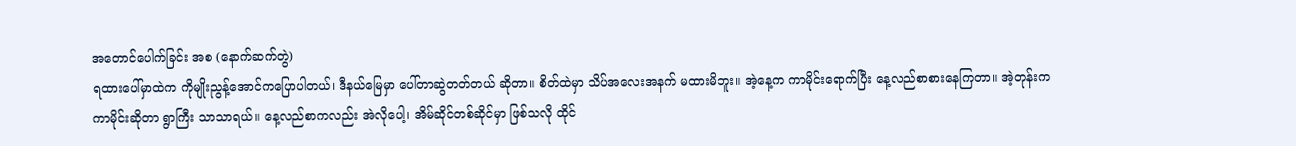အတောင်ပေါက်ခြင်း အစ (နောက်ဆက်တွဲ)
ရထားပေါ်မှာထဲက ကိုမျိုးညွန့်အောင်ကပြောပါတယ်၊ ဒီနယ်မြေမှာ ပေါ်တာဆွဲတတ်တယ် ဆိုတာ။ စိတ်ထဲမှာ သိပ်အလေးအနက် မထားမိဘူး။ အဲ့နေ့က ကာမိုင်းရောက်ပြီး နေ့လည်စာစားနေကြတာ။ အဲ့တုန်းက ကာမိုင်းဆိုတာ ရွာကြီး သာသာရယ်။ နေ့လည်စာကလည်း အဲလိုပေါ့၊ အိမ်ဆိုင်တစ်ဆိုင်မှာ ဖြစ်သလို ထိုင်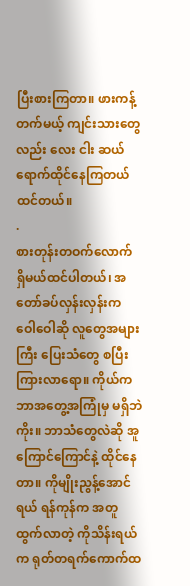ပြီးစားကြတာ။ ဖားကန့်တက်မယ့် ကျင်းသားတွေလည်း လေး ငါး ဆယ်ရောက်ထိုင်နေကြတယ် ထင်တယ်။
.
စားတုန်းတဝက်လောက် ရှိမယ်ထင်ပါတယ်၊ အတော်ခပ်လှန်းလှန်းက ဝေါဝေါဆို လူတွေအများကြီး ပြေးသံတွေ စပြီး ကြားလာရော။ ကိုယ်က ဘာအတွေ့အကြုံမှ မရှိဘဲကိုး။ ဘာသံတွေလဲဆို အူကြောင်ကြောင်နဲ့ ထိုင်နေတာ။ ကိုမျိုးညွန့်အောင်ရယ် ရန်ကုန်က အတူထွက်လာတဲ့ ကိုသိန်းရယ်က ရုတ်တရက်ကောက်ထ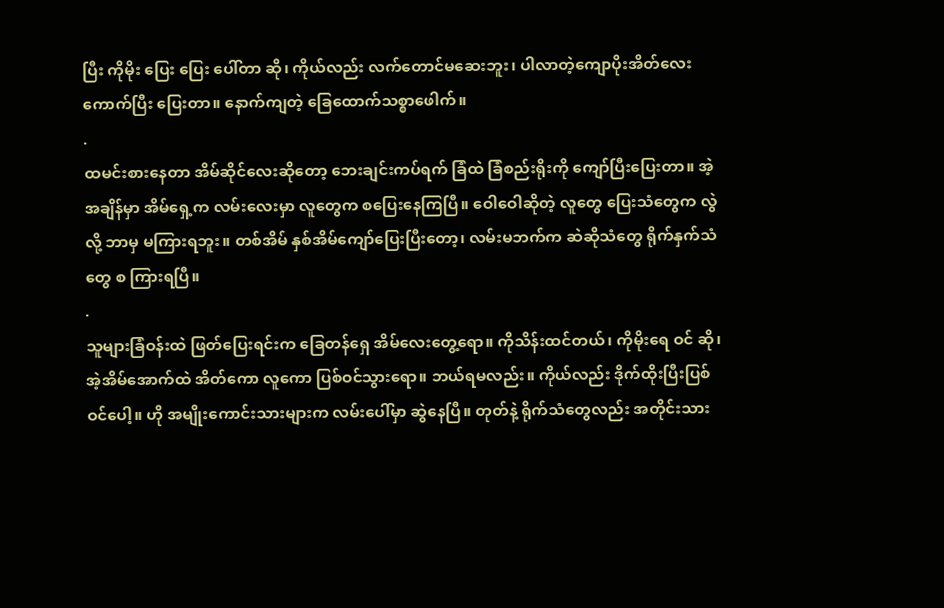ပြီး ကိုမိုး ပြေး ပြေး ပေါ်တာ ဆို၊ ကိုယ်လည်း လက်တောင်မဆေးဘူး၊ ပါလာတဲ့ကျောပိုးအိတ်လေး ကောက်ပြီး ပြေးတာ။ နောက်ကျတဲ့ ခြေထောက်သစ္စာဖေါက်။
.
ထမင်းစားနေတာ အိမ်ဆိုင်လေးဆိုတော့ ဘေးချင်းကပ်ရက် ခြံထဲ ခြံစည်းရိုးကို ကျော်ပြီးပြေးတာ။ အဲ့အချိန်မှာ အိမ်ရှေ့က လမ်းလေးမှာ လူတွေက စပြေးနေကြပြီ။ ဝေါဝေါဆိုတဲ့ လူတွေ ပြေးသံတွေက လွဲလို့ ဘာမှ မကြားရဘူး။ တစ်အိမ် နှစ်အိမ်ကျော်ပြေးပြီးတော့၊ လမ်းမဘက်က ဆဲဆိုသံတွေ ရိုက်နှက်သံတွေ စ ကြားရပြီ။
.
သူများခြံဝန်းထဲ ဖြတ်ပြေးရင်းက ခြေတန်ရှေ အိမ်လေးတွေ့ရော။ ကိုသိန်းထင်တယ်၊ ကိုမိုးရေ ဝင် ဆို၊ အဲ့အိမ်အောက်ထဲ အိတ်ကော လူကော ပြစ်ဝင်သွားရော။ ဘယ်ရမလည်း။ ကိုယ်လည်း ဒိုက်ထိုးပြီးပြစ်ဝင်ပေါ့။ ဟို အမျိုးကောင်းသားများက လမ်းပေါ်မှာ ဆွဲနေပြီ။ တုတ်နဲ့ ရိုက်သံတွေလည်း အတိုင်းသား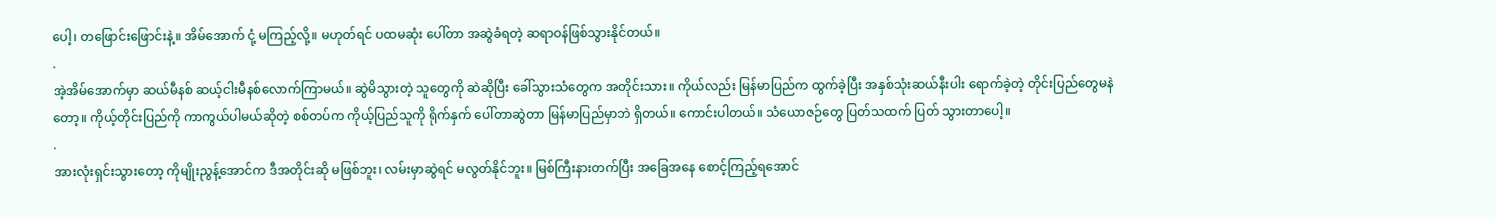ပေါ့၊ တဖြောင်းဖြောင်းနဲ့။ အိမ်အောက် ငုံ့ မကြည့်လို့။ မဟုတ်ရင် ပထမဆုံး ပေါ်တာ အဆွဲခံရတဲ့ ဆရာဝန်ဖြစ်သွားနိုင်တယ်။
.
အဲ့အိမ်အောက်မှာ ဆယ်မီနစ် ဆယ့်ငါးမီနစ်လောက်ကြာမယ်။ ဆွဲမိသွားတဲ့ သူတွေကို ဆဲဆိုပြီး ခေါ်သွားသံတွေက အတိုင်းသား။ ကိုယ်လည်း မြန်မာပြည်က ထွက်ခဲ့ပြီး အနှစ်သုံးဆယ်နီးပါး ရောက်ခဲ့တဲ့ တိုင်းပြည်တွေမနဲတော့။ ကိုယ့်တိုင်းပြည်ကို ကာကွယ်ပါမယ်ဆိုတဲ့ စစ်တပ်က ကိုယ့်ပြည်သူကို ရိုက်နှက် ပေါ်တာဆွဲတာ မြန်မာပြည်မှာဘဲ ရှိတယ်။ ကောင်းပါတယ်။ သံယောဇဉ်တွေ ပြတ်သထက် ပြတ် သွားတာပေါ့။
.
အားလုံးရှင်းသွားတော့ ကိုမျိုးညွန့်အောင်က ဒီအတိုင်းဆို မဖြစ်ဘူး၊ လမ်းမှာဆွဲရင် မလွတ်နိုင်ဘူး။ မြစ်ကြီးနားတက်ပြီး အခြေအနေ စောင့်ကြည့်ရအောင်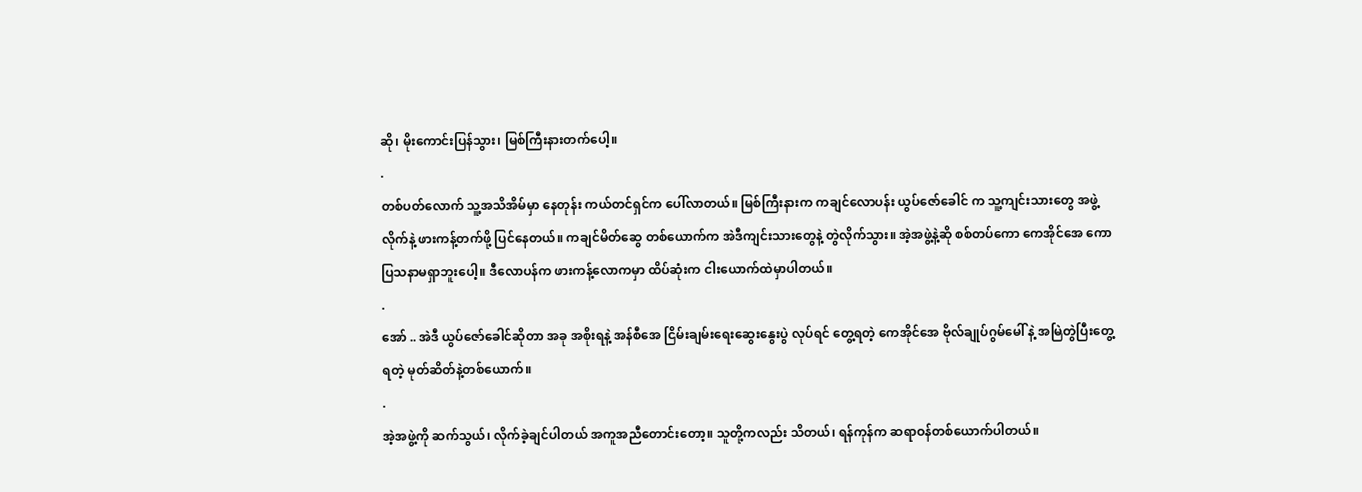ဆို၊ မိုးကောင်းပြန်သွား၊ မြစ်ကြီးနားတက်ပေါ့။
.
တစ်ပတ်လောက် သူ့အသိအိမ်မှာ နေတုန်း ကယ်တင်ရှင်က ပေါ်လာတယ်။ မြစ်ကြီးနားက ကချင်လောပန်း ယွပ်ဇော်ခေါင် က သူ့ကျင်းသားတွေ အဖွဲ့လိုက်နဲ့ ဖားကန့်တက်ဖို့ ပြင်နေတယ်။ ကချင်မိတ်ဆွေ တစ်ယောက်က အဲဒီကျင်းသားတွေနဲ့ တွဲလိုက်သွား။ အဲ့အဖွဲ့နဲ့ဆို စစ်တပ်ကော ကေအိုင်အေ ကော ပြသနာမရှာဘူးပေါ့။ ဒီလောပန်က ဖားကန့်လောကမှာ ထိပ်ဆုံးက ငါးယောက်ထဲမှာပါတယ်။
.
အော် .. အဲဒီ ယွပ်ဇော်ခေါင်ဆိုတာ အခု အစိုးရနဲ့ အန်စီအေ ငြိမ်းချမ်းရေးဆွေးနွေးပွဲ လုပ်ရင် တွေ့ရတဲ့ ကေအိုင်အေ ဗိုလ်ချုပ်ဂွမ်မေါ် နဲ့ အမြဲတွဲပြီးတွေ့ရတဲ့ မုတ်ဆိတ်နဲ့တစ်ယောက်။
.
အဲ့အဖွဲ့ကို ဆက်သွယ်၊ လိုက်ခဲ့ချင်ပါတယ် အကူအညီတောင်းတော့။ သူတို့ကလည်း သိတယ်၊ ရန်ကုန်က ဆရာဝန်တစ်ယောက်ပါတယ်။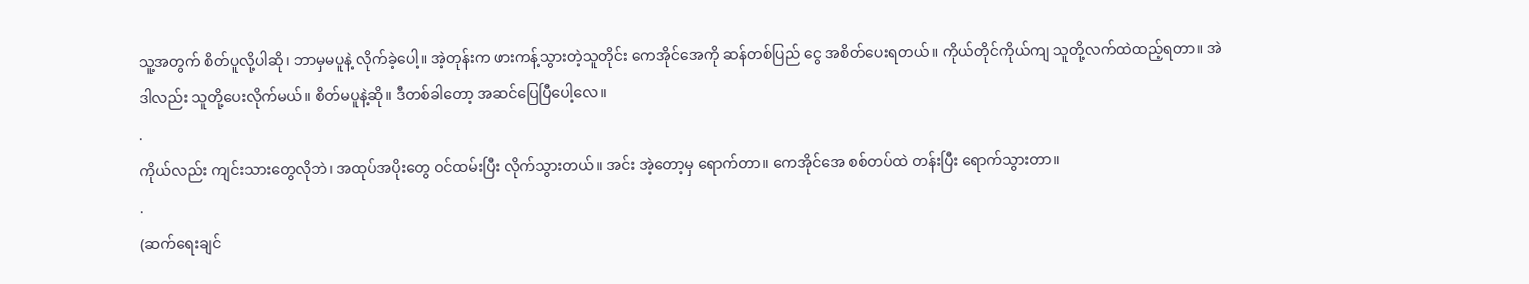သူ့အတွက် စိတ်ပူလို့ပါဆို၊ ဘာမှမပူနဲ့ လိုက်ခဲ့ပေါ့။ အဲ့တုန်းက ဖားကန့်သွားတဲ့သူတိုင်း ကေအိုင်အေကို ဆန်တစ်ပြည် ငွေ အစိတ်ပေးရတယ်။ ကိုယ်တိုင်ကိုယ်ကျ သူတို့လက်ထဲထည့်ရတာ။ အဲဒါလည်း သူတို့ပေးလိုက်မယ်။ စိတ်မပူနဲ့ဆို။ ဒီတစ်ခါတော့ အဆင်ပြေပြီပေါ့လေ။
.
ကိုယ်လည်း ကျင်းသားတွေလိုဘဲ၊ အထုပ်အပိုးတွေ ဝင်ထမ်းပြီး လိုက်သွားတယ်။ အင်း အဲ့တော့မှ ရောက်တာ။ ကေအိုင်အေ စစ်တပ်ထဲ တန်းပြီး ရောက်သွားတာ။
.
(ဆက်ရေးချင်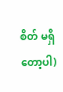စိတ် မရှိတော့ပါ)